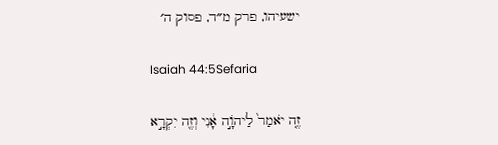ישעיהו, פרק מ״ד, פסוק ה׳

Isaiah 44:5Sefaria

זֶ֤ה יֹאמַר֙ לַיהֹוָ֣ה אָ֔נִי וְזֶ֖ה יִקְרָ֣א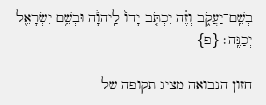בְשֵֽׁם־יַעֲקֹ֑ב וְזֶ֗ה יִכְתֹּ֤ב יָדוֹ֙ לַֽיהֹוָ֔ה וּבְשֵׁ֥ם יִשְׂרָאֵ֖ל יְכַנֶּֽה׃ {פ}

חזון הנבואה מציג תקופה של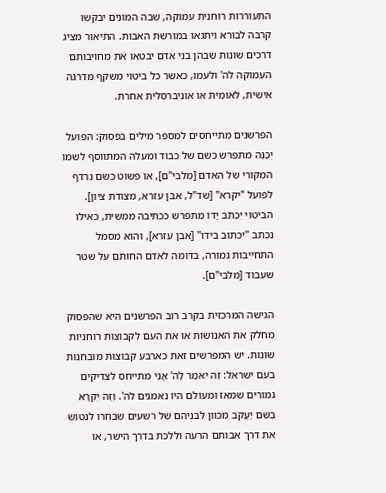התעוררות רוחנית עמוקה, שבה המונים יבקשו קרבה לבורא ויתגאו במורשת האבות. התיאור מציג דרכים שונות שבהן בני אדם יבטאו את מחויבותם העמוקה לה' ולעמו, כאשר כל ביטוי משקף מדרגה אישית, לאומית או אוניברסלית אחרת.

הפרשנים מתייחסים למספר מילים בפסוק: הפועל יְכַנֶּה מתפרש כשם של כבוד ומעלה המתווסף לשמו המקורי של האדם [מלבי"ם], או פשוט כשם נרדף לפועל "יקרא" [שד"ל, אבן עזרא, מצודת ציון]. הביטוי יִכְתֹּב יָדוֹ מתפרש ככתיבה ממשית, כאילו נכתב "יכתוב בידו" [אבן עזרא], והוא מסמל התחייבות גמורה, בדומה לאדם החותם על שטר שעבוד [מלבי"ם].

הגישה המרכזית בקרב רוב הפרשנים היא שהפסוק מחלק את האנושות או את העם לקבוצות רוחניות שונות. יש המפרשים זאת כארבע קבוצות מובחנות בעם ישראל: זֶה יֹאמַר לַה' אָנִי מתייחס לצדיקים גמורים שמאז ומעולם היו נאמנים לה'. וְזֶה יִקְרָא בְשֵׁם יַעֲקֹב מכוון לבניהם של רשעים שבחרו לנטוש את דרך אבותם הרעה וללכת בדרך הישר, או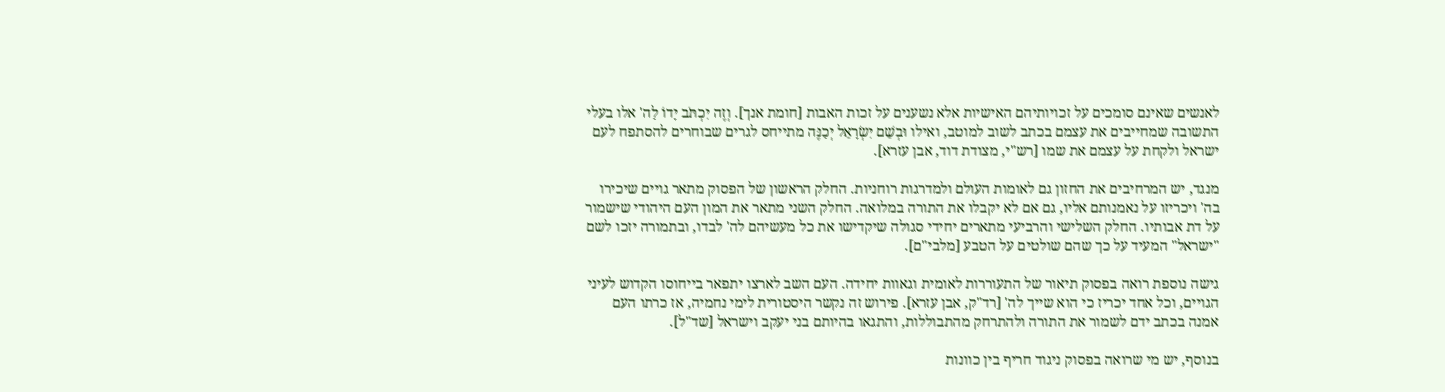לאנשים שאינם סומכים על זכויותיהם האישיות אלא נשענים על זכות האבות [חומת אנך]. וְזֶה יִכְתֹּב יָדוֹ לַה' אלו בעלי התשובה שמחייבים את עצמם בכתב לשוב למוטב, ואילו וּבְשֵׁם יִשְׂרָאֵל יְכַנֶּה מתייחס לגרים שבוחרים להסתפח לעם ישראל ולקחת על עצמם את שמו [רש"י, מצודת דוד, אבן עזרא].

מנגד, יש המרחיבים את החזון גם לאומות העולם ולמדרגות רוחניות. החלק הראשון של הפסוק מתאר גויים שיכירו בה' ויכריזו על נאמנותם אליו, גם אם לא יקבלו את התורה במלואה. החלק השני מתאר את המון העם היהודי שישמור על דת אבותיו. החלק השלישי והרביעי מתארים יחידי סגולה שיקדישו את כל מעשיהם לה' לבדו, ובתמורה יזכו לשם "ישראל" המעיד על כך שהם שולטים על הטבע [מלבי"ם].

גישה נוספת רואה בפסוק תיאור של התעוררות לאומית וגאוות יחידה. העם השב לארצו יתפאר בייחוסו הקדוש לעיני הגויים, וכל אחד יכריז כי הוא שייך לה' [רד"ק, אבן עזרא]. פירוש זה נקשר היסטורית לימי נחמיה, אז כרתו העם אמנה בכתב ידם לשמור את התורה ולהתרחק מהתבוללות, והתגאו בהיותם בני יעקב וישראל [שד"ל].

בנוסף, יש מי שרואה בפסוק ניגוד חריף בין כוונות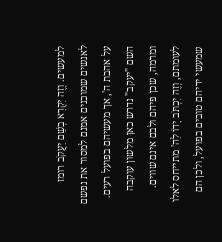למעשים. וְזֶה יִקְרָא בְשֵׁם יַעֲקֹב רומז לאנשים שמוכנים אמנם למסור את נפשם על אהבת ה', אך מעשיהם בפועל רעים. השם "יעקב" נדרש כאן מלשון עוקבה ומרמה, שכן פיהם ולבם אינם שווים. לעומתם, וְזֶה יִכְתֹּב יָדוֹ לַה' מתייחס לאלו שמעשי ידיהם טובים בפועל, ולכן הם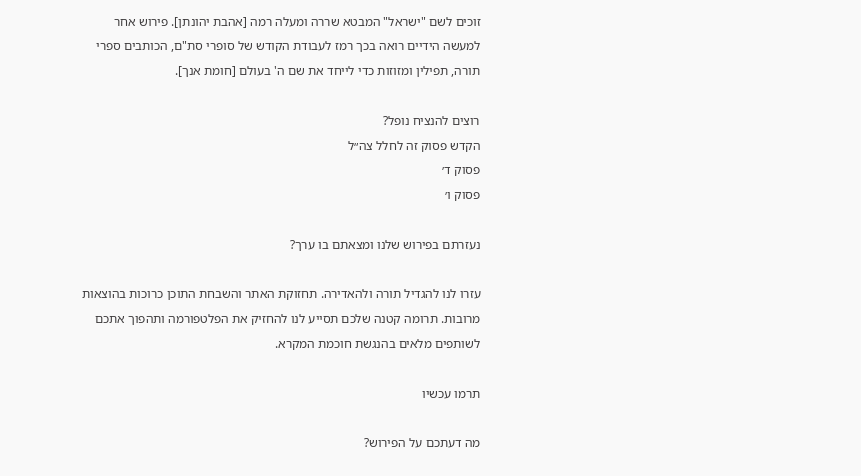זוכים לשם "ישראל" המבטא שררה ומעלה רמה [אהבת יהונתן]. פירוש אחר למעשה הידיים רואה בכך רמז לעבודת הקודש של סופרי סת"ם, הכותבים ספרי תורה, תפילין ומזוזות כדי לייחד את שם ה' בעולם [חומת אנך].

רוצים להנציח נופל?
הקדש פסוק זה לחלל צה״ל
פסוק ד׳
פסוק ו׳

נעזרתם בפירוש שלנו ומצאתם בו ערך?

עזרו לנו להגדיל תורה ולהאדירה. תחזוקת האתר והשבחת התוכן כרוכות בהוצאות מרובות. תרומה קטנה שלכם תסייע לנו להחזיק את הפלטפורמה ותהפוך אתכם לשותפים מלאים בהנגשת חוכמת המקרא.

תרמו עכשיו

מה דעתכם על הפירוש?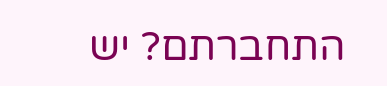התחברתם? יש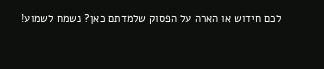לכם חידוש או הארה על הפסוק שלמדתם כאן? נשמח לשמוע!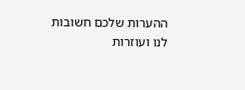ההערות שלכם חשובות לנו ועוזרות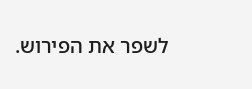לשפר את הפירוש.